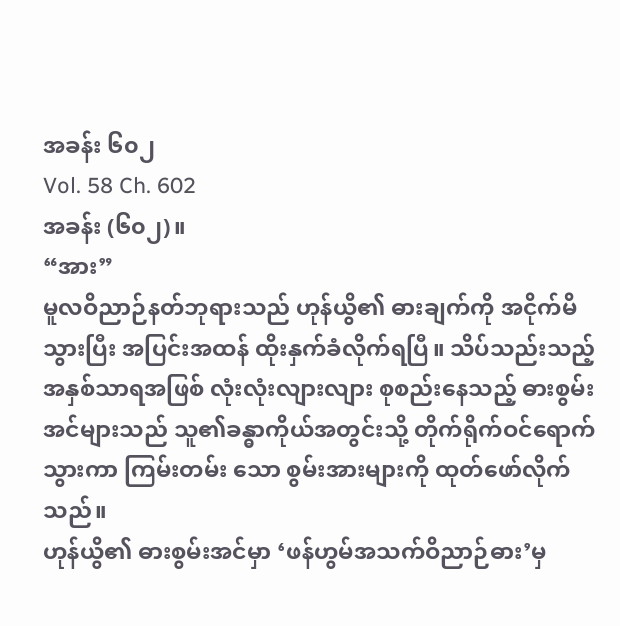အခန်း ၆၀၂
Vol. 58 Ch. 602
အခန်း (၆၀၂)။
“အား”
မူလဝိညာဉ်နတ်ဘုရားသည် ဟုန်ယွိ၏ ဓားချက်ကို အငိုက်မိသွားပြီး အပြင်းအထန် ထိုးနှက်ခံလိုက်ရပြီ။ သိပ်သည်းသည့် အနှစ်သာရအဖြစ် လုံးလုံးလျားလျား စုစည်းနေသည့် ဓားစွမ်းအင်များသည် သူ၏ခန္ဓာကိုယ်အတွင်းသို့ တိုက်ရိုက်ဝင်ရောက်သွားကာ ကြမ်းတမ်း သော စွမ်းအားများကို ထုတ်ဖော်လိုက်သည်။
ဟုန်ယွိ၏ ဓားစွမ်းအင်မှာ ‘ဖန်ဟွမ်အသက်ဝိညာဉ်ဓား’မှ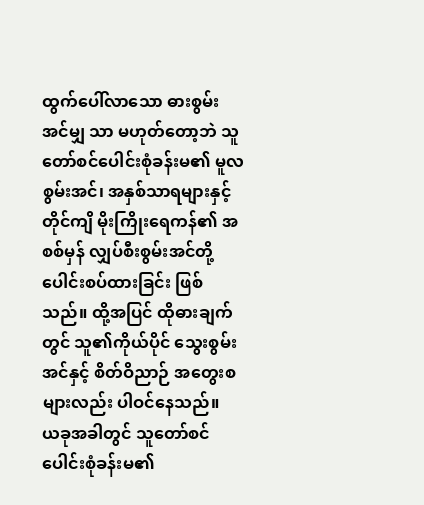ထွက်ပေါ်လာသော ဓားစွမ်းအင်မျှ သာ မဟုတ်တော့ဘဲ သူတော်စင်ပေါင်းစုံခန်းမ၏ မူလစွမ်းအင်၊ အနှစ်သာရများနှင့် တိုင်ကျိ မိုးကြိုးရေကန်၏ အစစ်မှန် လျှပ်စီးစွမ်းအင်တို့ ပေါင်းစပ်ထားခြင်း ဖြစ်သည်။ ထို့အပြင် ထိုဓားချက်တွင် သူ၏ကိုယ်ပိုင် သွေးစွမ်းအင်နှင့် စိတ်ဝိညာဉ် အတွေးစများလည်း ပါဝင်နေသည်။
ယခုအခါတွင် သူတော်စင်ပေါင်းစုံခန်းမ၏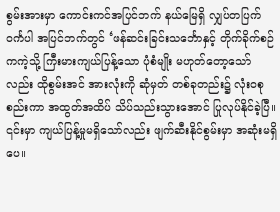စွမ်းအားမှာ ကောင်းကင်အပြင်ဘက် နယ်မြေရှိ လျှပ်တပြက်ဝင်္ကပါ အပြင်ဘက်တွင် ‘ဖန်ဆင်းခြင်းသင်္ဘောနှင့် တိုက်ခိုက်စဉ်ကကဲ့သို့ ကြီးမားကျယ်ပြန့်သော ပုံစံမျိုး မဟုတ်တော့သော်လည်း ထိုစွမ်းအင် အားလုံးကို ဆုံမှတ် တစ်ခုတည်း၌ လုံးဝစုစည်းကာ အထွတ်အထိပ် သိပ်သည်းသွားအောင် ပြုလုပ်နိုင်ခဲ့ပြီ။
၎င်းမှာ ကျယ်ပြန့်မှုမရှိသော်လည်း ဖျက်ဆီးနိုင်စွမ်းမှာ အဆုံးမရှိပေ။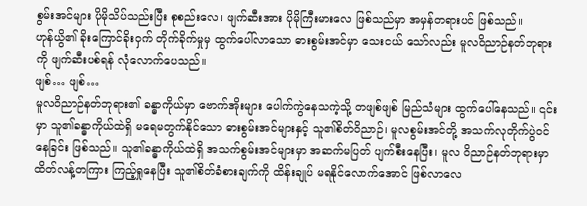စွမ်းအင်များ ပိုမိုသိပ်သည်းပြီး စုစည်းလေ၊ ဖျက်ဆီးအား ပိုမိုကြီးမားလေ ဖြစ်သည်မှာ အမှန်တရားပင် ဖြစ်သည်။
ဟုန်ယွိ၏ ခိုးကြောင်ခိုးဝှက် တိုက်ခိုက်မှုမှ ထွက်ပေါ်လာသော ဓားစွမ်းအင်မှာ သေးငယ် သော်လည်း မူလဝိညာဉ်နတ်ဘုရားကို ဖျက်ဆီးပစ်ရန် လုံလောက်ပေသည်။
ဖျစ်… ဖျစ်…
မူလဝိညာဉ်နတ်ဘုရား၏ ခန္ဓာကိုယ်မှာ ဗောက်အိုးများ ပေါက်ကွဲနေသကဲ့သို့ တဖျစ်ဖျစ် မြည်သံများ ထွက်ပေါ်နေသည်။ ၎င်းမှာ သူ၏ခန္ဓာကိုယ်ထဲရှိ မရေမတွက်နိုင်သော ဓားစွမ်းအင်များနှင့် သူ၏စိတ်ဝိညာဉ်၊ မူလစွမ်းအင်တို့ အသက်လုတိုက်ပွဲဝင်နေခြင်း ဖြစ်သည်။ သူ၏ခန္ဓာကိုယ်ထဲရှိ အသက်စွမ်းအင်များမှာ အဆက်မပြတ် ပျက်စီးနေပြီး၊ မူလ ဝိညာဉ်နတ်ဘုရားမှာ ထိတ်လန့်တကြား ကြည့်ရှုနေပြီး သူ၏စိတ်ခံစားချက်ကို ထိန်းချုပ် မရနိုင်လောက်အောင် ဖြစ်လာလေ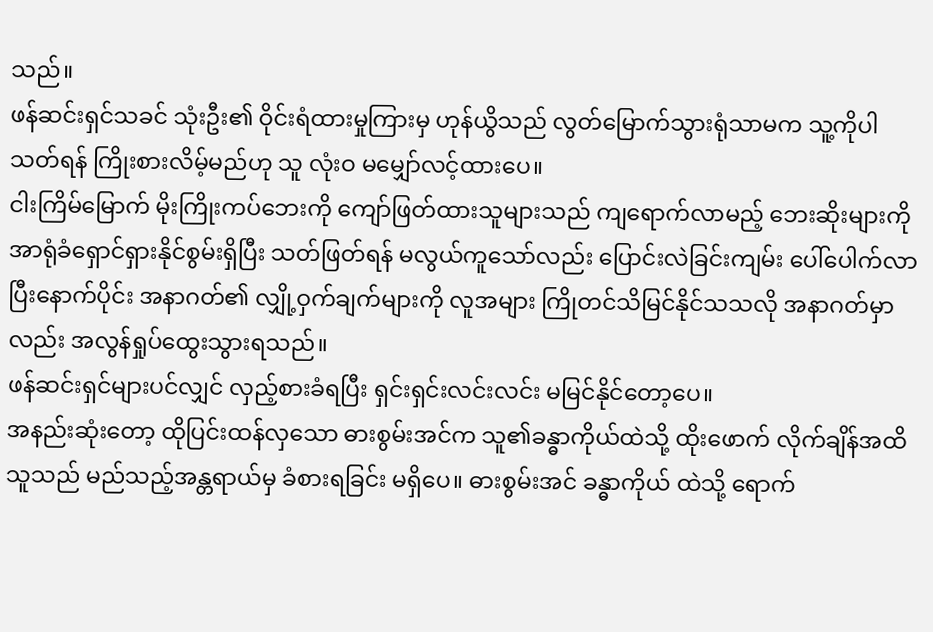သည်။
ဖန်ဆင်းရှင်သခင် သုံးဦး၏ ဝိုင်းရံထားမှုကြားမှ ဟုန်ယွိသည် လွတ်မြောက်သွားရုံသာမက သူ့ကိုပါ သတ်ရန် ကြိုးစားလိမ့်မည်ဟု သူ လုံးဝ မမျှော်လင့်ထားပေ။
ငါးကြိမ်မြောက် မိုးကြိုးကပ်ဘေးကို ကျော်ဖြတ်ထားသူများသည် ကျရောက်လာမည့် ဘေးဆိုးများကို အာရုံခံရှောင်ရှားနိုင်စွမ်းရှိပြီး သတ်ဖြတ်ရန် မလွယ်ကူသော်လည်း ပြောင်းလဲခြင်းကျမ်း ပေါ်ပေါက်လာပြီးနောက်ပိုင်း အနာဂတ်၏ လျှို့ဝှက်ချက်များကို လူအများ ကြိုတင်သိမြင်နိုင်သသလို အနာဂတ်မှာလည်း အလွန်ရှုပ်ထွေးသွားရသည်။
ဖန်ဆင်းရှင်များပင်လျှင် လှည့်စားခံရပြီး ရှင်းရှင်းလင်းလင်း မမြင်နိုင်တော့ပေ။
အနည်းဆုံးတော့ ထိုပြင်းထန်လှသော ဓားစွမ်းအင်က သူ၏ခန္ဓာကိုယ်ထဲသို့ ထိုးဖောက် လိုက်ချိန်အထိ သူသည် မည်သည့်အန္တရာယ်မှ ခံစားရခြင်း မရှိပေ။ ဓားစွမ်းအင် ခန္ဓာကိုယ် ထဲသို့ ရောက်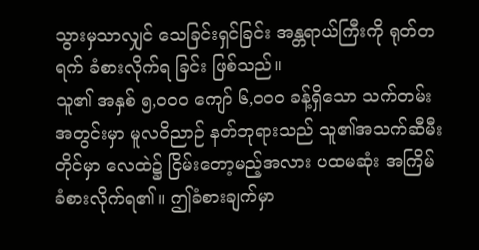သွားမှသာလျှင် သေခြင်းရှင်ခြင်း အန္တရာယ်ကြီးကို ရုတ်တရက် ခံစားလိုက်ရ ခြင်း ဖြစ်သည်။
သူ၏ အနှစ် ၅,၀၀၀ ကျော် ၆,၀၀၀ ခန့်ရှိသော သက်တမ်းအတွင်းမှာ မူလဝိညာဉ် နတ်ဘုရားသည် သူ၏အသက်ဆီမီးတိုင်မှာ လေထဲ၌ ငြိမ်းတော့မည့်အလား ပထမဆုံး အကြိမ် ခံစားလိုက်ရ၏။ ဤခံစားချက်မှာ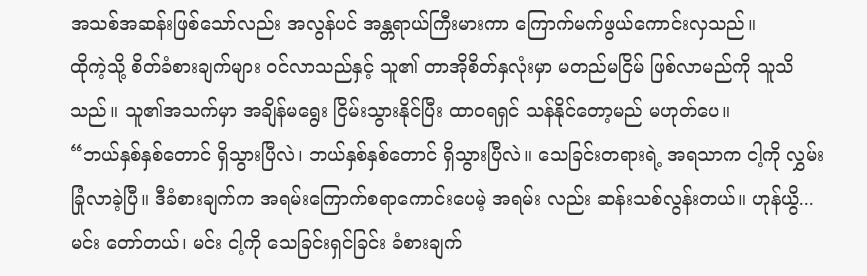အသစ်အဆန်းဖြစ်သော်လည်း အလွန်ပင် အန္တရာယ်ကြီးမားကာ ကြောက်မက်ဖွယ်ကောင်းလှသည်။
ထိုကဲ့သို့ စိတ်ခံစားချက်များ ဝင်လာသည်နှင့် သူ၏ တာအိုစိတ်နှလုံးမှာ မတည်မငြိမ် ဖြစ်လာမည်ကို သူသိသည်။ သူ၏အသက်မှာ အချိန်မရွေး ငြိမ်းသွားနိုင်ပြီး ထာဝရရှင် သန်နိုင်တော့မည် မဟုတ်ပေ။
“ဘယ်နှစ်နှစ်တောင် ရှိသွားပြီလဲ၊ ဘယ်နှစ်နှစ်တောင် ရှိသွားပြီလဲ။ သေခြင်းတရားရဲ့ အရသာက ငါ့ကို လွှမ်းခြုံလာခဲ့ပြီ။ ဒီခံစားချက်က အရမ်းကြောက်စရာကောင်းပေမဲ့ အရမ်း လည်း ဆန်းသစ်လွန်းတယ်။ ဟုန်ယွိ... မင်း တော်တယ်၊ မင်း ငါ့ကို သေခြင်းရှင်ခြင်း ခံစားချက်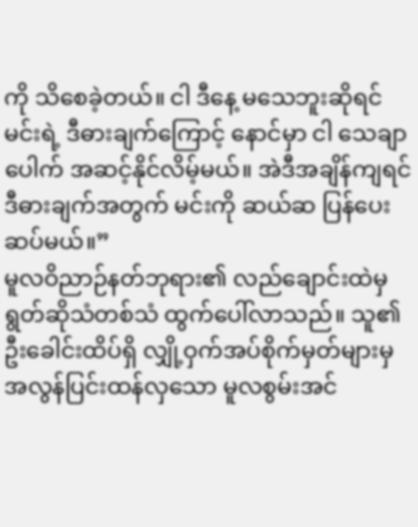ကို သိစေခဲ့တယ်။ ငါ ဒီနေ့ မသေဘူးဆိုရင် မင်းရဲ့ ဒီဓားချက်ကြောင့် နောင်မှာ ငါ သေချာပေါက် အဆင့်နိုင်လိမ့်မယ်။ အဲဒီအချိန်ကျရင် ဒီဓားချက်အတွက် မင်းကို ဆယ်ဆ ပြန်ပေးဆပ်မယ်။”
မူလဝိညာဉ်နတ်ဘုရား၏ လည်ချောင်းထဲမှ ရွတ်ဆိုသံတစ်သံ ထွက်ပေါ်လာသည်။ သူ၏ ဦးခေါင်းထိပ်ရှိ လျှို့ဝှက်အပ်စိုက်မှတ်များမှ အလွန်ပြင်းထန်လှသော မူလစွမ်းအင်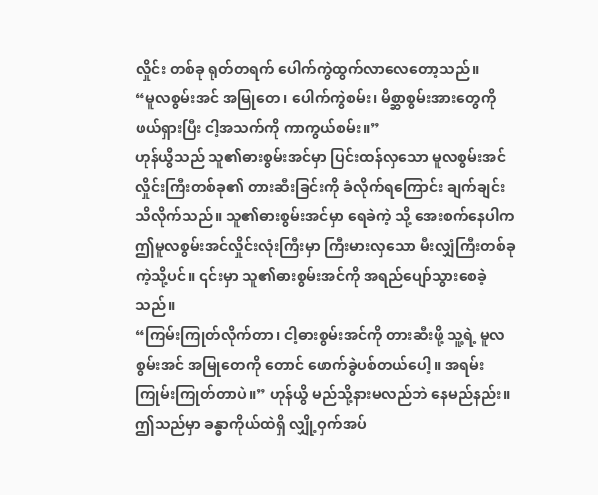လှိုင်း တစ်ခု ရုတ်တရက် ပေါက်ကွဲထွက်လာလေတော့သည်။
“မူလစွမ်းအင် အမြုတေ၊ ပေါက်ကွဲစမ်း၊ မိစ္ဆာစွမ်းအားတွေကို ဖယ်ရှားပြီး ငါ့အသက်ကို ကာကွယ်စမ်း။”
ဟုန်ယွိသည် သူ၏ဓားစွမ်းအင်မှာ ပြင်းထန်လှသော မူလစွမ်းအင်လှိုင်းကြီးတစ်ခု၏ တားဆီးခြင်းကို ခံလိုက်ရကြောင်း ချက်ချင်း သိလိုက်သည်။ သူ၏ဓားစွမ်းအင်မှာ ရေခဲကဲ့ သို့ အေးစက်နေပါက ဤမူလစွမ်းအင်လှိုင်းလုံးကြီးမှာ ကြီးမားလှသော မီးလျှံကြီးတစ်ခု ကဲ့သို့ပင်။ ၎င်းမှာ သူ၏ဓားစွမ်းအင်ကို အရည်ပျော်သွားစေခဲ့သည်။
“ကြမ်းကြုတ်လိုက်တာ၊ ငါ့ဓားစွမ်းအင်ကို တားဆီးဖို့ သူ့ရဲ့ မူလစွမ်းအင် အမြုတေကို တောင် ဖောက်ခွဲပစ်တယ်ပေါ့။ အရမ်းကြုမ်းကြုတ်တာပဲ။” ဟုန်ယွိ မည်သို့နားမလည်ဘဲ နေမည်နည်း။ ဤသည်မှာ ခန္ဓာကိုယ်ထဲရှိ လျှို့ဝှက်အပ်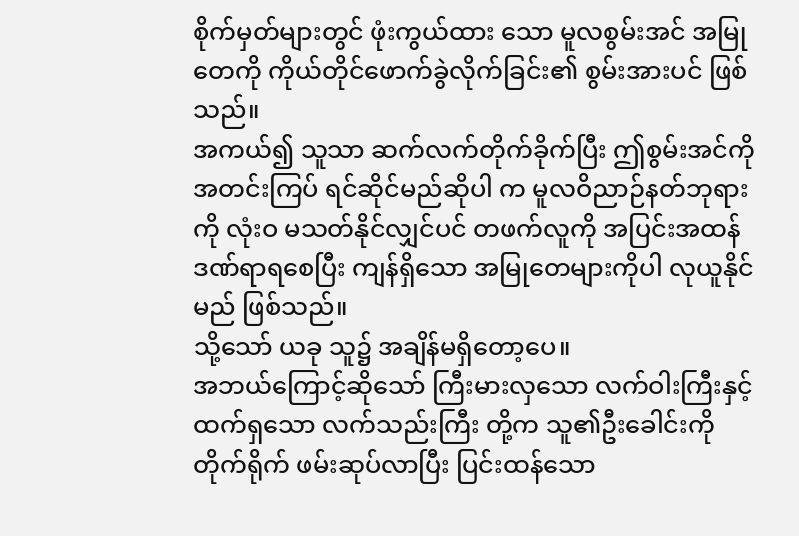စိုက်မှတ်များတွင် ဖုံးကွယ်ထား သော မူလစွမ်းအင် အမြုတေကို ကိုယ်တိုင်ဖောက်ခွဲလိုက်ခြင်း၏ စွမ်းအားပင် ဖြစ်သည်။
အကယ်၍ သူသာ ဆက်လက်တိုက်ခိုက်ပြီး ဤစွမ်းအင်ကို အတင်းကြပ် ရင်ဆိုင်မည်ဆိုပါ က မူလဝိညာဉ်နတ်ဘုရားကို လုံးဝ မသတ်နိုင်လျှင်ပင် တဖက်လူကို အပြင်းအထန် ဒဏ်ရာရစေပြီး ကျန်ရှိသော အမြုတေများကိုပါ လုယူနိုင်မည် ဖြစ်သည်။
သို့သော် ယခု သူ၌ အချိန်မရှိတော့ပေ။
အဘယ်ကြောင့်ဆိုသော် ကြီးမားလှသော လက်ဝါးကြီးနှင့် ထက်ရှသော လက်သည်းကြီး တို့က သူ၏ဦးခေါင်းကို တိုက်ရိုက် ဖမ်းဆုပ်လာပြီး ပြင်းထန်သော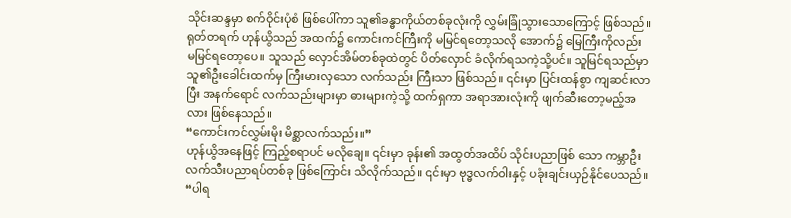သိုင်းဆန္ဒမှာ စက်ဝိုင်းပုံစံ ဖြစ်ပေါ်ကာ သူ၏ခန္ဓာကိုယ်တစ်ခုလုံးကို လွှမ်းခြုံသွားသောကြောင့် ဖြစ်သည်။
ရုတ်တရက် ဟုန်ယွိသည် အထက်၌ ကောင်းကင်ကြီးကို မမြင်ရတော့သလို အောက်၌ မြေကြီးကိုလည်း မမြင်ရတော့ပေ။ သူသည် လှောင်အိမ်တစ်ခုထဲတွင် ပိတ်လှောင် ခံလိုက်ရသကဲ့သို့ပင်။ သူမြင်ရသည်မှာ သူ၏ဦးခေါင်းထက်မှ ကြီးမားလှသော လက်သည်း ကြီးသာ ဖြစ်သည်။ ၎င်းမှာ ပြင်းထန်စွာ ကျဆင်းလာပြီး အနက်ရောင် လက်သည်းများမှာ ဓားများကဲ့သို့ ထက်ရှကာ အရာအားလုံးကို ဖျက်ဆီးတော့မည့်အလား ဖြစ်နေသည်။
“ကောင်းကင်လွှမ်းမိုး မိစ္ဆာလက်သည်း။”
ဟုန်ယွိအနေဖြင့် ကြည့်စရာပင် မလိုချေ။ ၎င်းမှာ ခုန်း၏ အထွတ်အထိပ် သိုင်းပညာဖြစ် သော ကမ္ဘာဦးလက်သီးပညာရပ်တစ်ခု ဖြစ်ကြောင်း သိလိုက်သည်။ ၎င်းမှာ ဗုဒ္ဓလက်ဝါးနှင့် ပခုံးချင်းယှဉ်နိုင်ပေသည်။
“ပါရ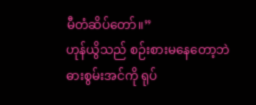မီတံဆိပ်တော်။”
ဟုန်ယွိသည် စဉ်းစားမနေတော့ဘဲ ဓားစွမ်းအင်ကို ရုပ်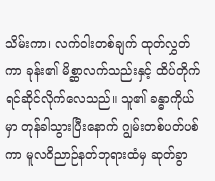သိမ်းကာ၊ လက်ဝါးတစ်ချက် ထုတ်လွှတ်ကာ ခုန်း၏ မိစ္ဆာလက်သည်းနှင့် ထိပ်တိုက် ရင်ဆိုင်လိုက်လေသည်။ သူ၏ ခန္ဓာကိုယ်မှာ တုန်ခါသွားပြီးနောက် ဂျွမ်းတစ်ပတ်ပစ်ကာ မူလဝိညာဉ်နတ်ဘုရားထံမှ ဆုတ်ခွာ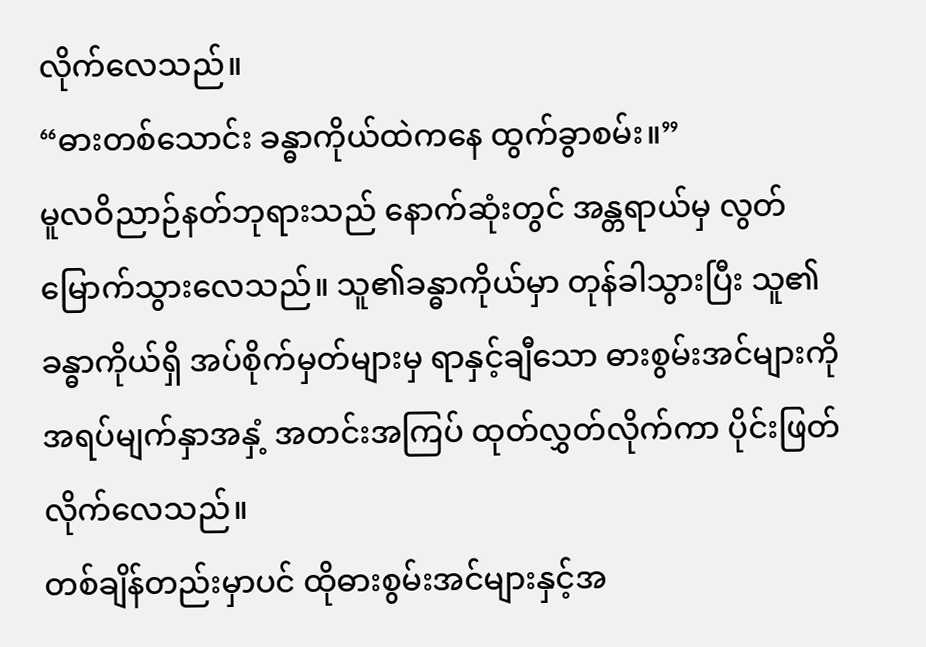လိုက်လေသည်။
“ဓားတစ်သောင်း ခန္ဓာကိုယ်ထဲကနေ ထွက်ခွာစမ်း။”
မူလဝိညာဉ်နတ်ဘုရားသည် နောက်ဆုံးတွင် အန္တရာယ်မှ လွတ်မြောက်သွားလေသည်။ သူ၏ခန္ဓာကိုယ်မှာ တုန်ခါသွားပြီး သူ၏ခန္ဓာကိုယ်ရှိ အပ်စိုက်မှတ်များမှ ရာနှင့်ချီသော ဓားစွမ်းအင်များကို အရပ်မျက်နှာအနှံ့ အတင်းအကြပ် ထုတ်လွှတ်လိုက်ကာ ပိုင်းဖြတ် လိုက်လေသည်။
တစ်ချိန်တည်းမှာပင် ထိုဓားစွမ်းအင်များနှင့်အ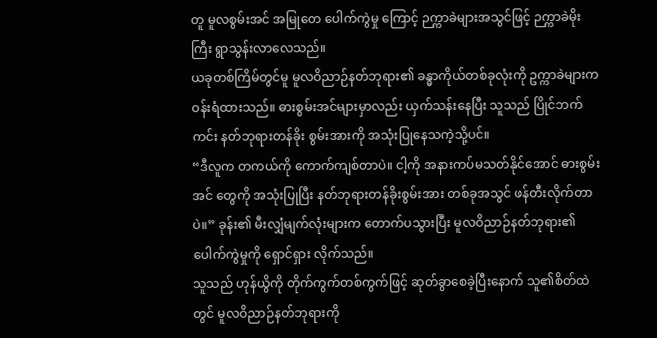တူ မူလစွမ်းအင် အမြုတေ ပေါက်ကွဲမှု ကြောင့် ဉက္ကာခဲများအသွင်ဖြင့် ဉက္ကာခဲမိုးကြီး ရွာသွန်းလာလေသည်။
ယခုတစ်ကြိမ်တွင်မူ မူလဝိညာဉ်နတ်ဘုရား၏ ခန္ဓာကိုယ်တစ်ခုလုံးကို ဥက္ကာခဲများက ဝန်းရံထားသည်။ ဓားစွမ်းအင်များမှာလည်း ယှက်သန်းနေပြီး သူသည် ပြိုင်ဘက်ကင်း နတ်ဘုရားတန်ခိုး စွမ်းအားကို အသုံးပြုနေသကဲ့သို့ပင်။
“ဒီလူက တကယ်ကို ကောက်ကျစ်တာပဲ။ ငါ့ကို အနားကပ်မသတ်နိုင်အောင် ဓားစွမ်းအင် တွေကို အသုံးပြုပြီး နတ်ဘုရားတန်ခိုးစွမ်းအား တစ်ခုအသွင် ဖန်တီးလိုက်တာပဲ။” ခုန်း၏ မီးလျှံမျက်လုံးများက တောက်ပသွားပြီး မူလဝိညာဉ်နတ်ဘုရား၏ ပေါက်ကွဲမှုကို ရှောင်ရှား လိုက်သည်။
သူသည် ဟုန်ယွိကို တိုက်ကွက်တစ်ကွက်ဖြင့် ဆုတ်ခွာစေခဲ့ပြီးနောက် သူ၏စိတ်ထဲတွင် မူလဝိညာဉ်နတ်ဘုရားကို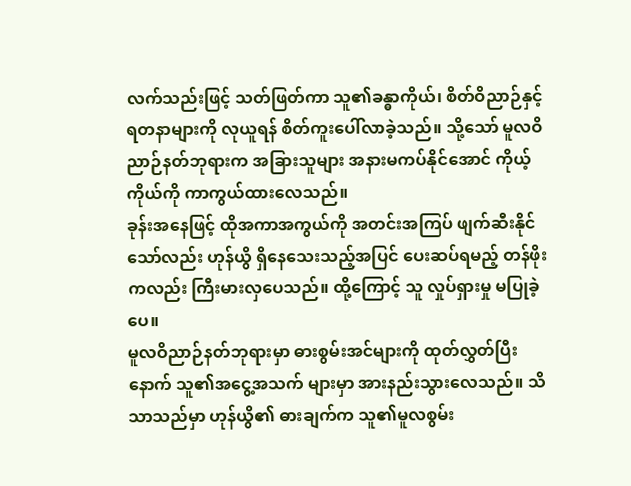လက်သည်းဖြင့် သတ်ဖြတ်ကာ သူ၏ခန္ဓာကိုယ်၊ စိတ်ဝိညာဉ်နှင့် ရတနာများကို လုယူရန် စိတ်ကူးပေါ်လာခဲ့သည်။ သို့သော် မူလဝိညာဉ်နတ်ဘုရားက အခြားသူများ အနားမကပ်နိုင်အောင် ကိုယ့်ကိုယ်ကို ကာကွယ်ထားလေသည်။
ခုန်းအနေဖြင့် ထိုအကာအကွယ်ကို အတင်းအကြပ် ဖျက်ဆီးနိုင်သော်လည်း ဟုန်ယွိ ရှိနေသေးသည့်အပြင် ပေးဆပ်ရမည့် တန်ဖိုးကလည်း ကြီးမားလှပေသည်။ ထို့ကြောင့် သူ လှုပ်ရှားမှု မပြုခဲ့ပေ။
မူလဝိညာဉ်နတ်ဘုရားမှာ ဓားစွမ်းအင်များကို ထုတ်လွှတ်ပြီးနောက် သူ၏အငွေ့အသက် များမှာ အားနည်းသွားလေသည်။ သိသာသည်မှာ ဟုန်ယွိ၏ ဓားချက်က သူ၏မူလစွမ်း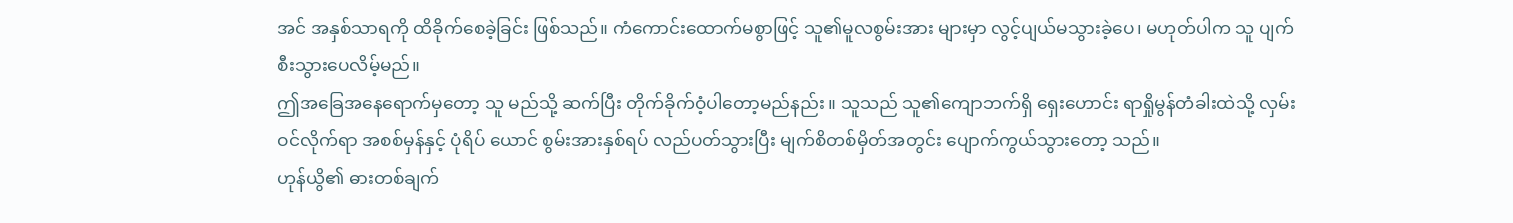အင် အနှစ်သာရကို ထိခိုက်စေခဲ့ခြင်း ဖြစ်သည်။ ကံကောင်းထောက်မစွာဖြင့် သူ၏မူလစွမ်းအား များမှာ လွင့်ပျယ်မသွားခဲ့ပေ၊ မဟုတ်ပါက သူ ပျက်စီးသွားပေလိမ့်မည်။
ဤအခြေအနေရောက်မှတော့ သူ မည်သို့ ဆက်ပြီး တိုက်ခိုက်ဝံ့ပါတော့မည်နည်း။ သူသည် သူ၏ကျောဘက်ရှိ ရှေးဟောင်း ရာရှိုမွန်တံခါးထဲသို့ လှမ်းဝင်လိုက်ရာ အစစ်မှန်နှင့် ပုံရိပ် ယောင် စွမ်းအားနှစ်ရပ် လည်ပတ်သွားပြီး မျက်စိတစ်မှိတ်အတွင်း ပျောက်ကွယ်သွားတော့ သည်။
ဟုန်ယွိ၏ ဓားတစ်ချက်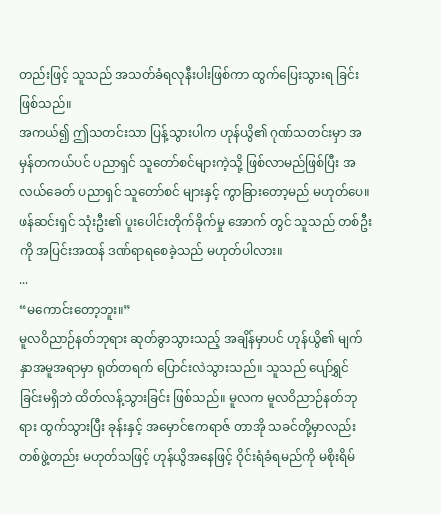တည်းဖြင့် သူသည် အသတ်ခံရလုနီးပါးဖြစ်ကာ ထွက်ပြေးသွားရ ခြင်း ဖြစ်သည်။
အကယ်၍ ဤသတင်းသာ ပြန့်သွားပါက ဟုန်ယွိ၏ ဂုဏ်သတင်းမှာ အမှန်တကယ်ပင် ပညာရှင် သူတော်စင်များကဲ့သို့ ဖြစ်လာမည်ဖြစ်ပြီး အလယ်ခေတ် ပညာရှင် သူတော်စင် များနှင့် ကွာခြားတော့မည် မဟုတ်ပေ။ ဖန်ဆင်းရှင် သုံးဦး၏ ပူးပေါင်းတိုက်ခိုက်မှု အောက် တွင် သူသည် တစ်ဦးကို အပြင်းအထန် ဒဏ်ရာရစေခဲ့သည် မဟုတ်ပါလား။
...
“မကောင်းတော့ဘူး။”
မူလဝိညာဉ်နတ်ဘုရား ဆုတ်ခွာသွားသည့် အချိန်မှာပင် ဟုန်ယွိ၏ မျက်နှာအမူအရာမှာ ရုတ်တရက် ပြောင်းလဲသွားသည်။ သူသည် ပျော်ရွှင်ခြင်းမရှိဘဲ ထိတ်လန့်သွားခြင်း ဖြစ်သည်။ မူလက မူလဝိညာဉ်နတ်ဘုရား ထွက်သွားပြီး ခုန်းနှင့် အမှောင်ဧကရာဇ် တာအို သခင်တို့မှာလည်း တစ်ဖွဲ့တည်း မဟုတ်သဖြင့် ဟုန်ယွိအနေဖြင့် ဝိုင်းရံခံရမည်ကို မစိုးရိမ်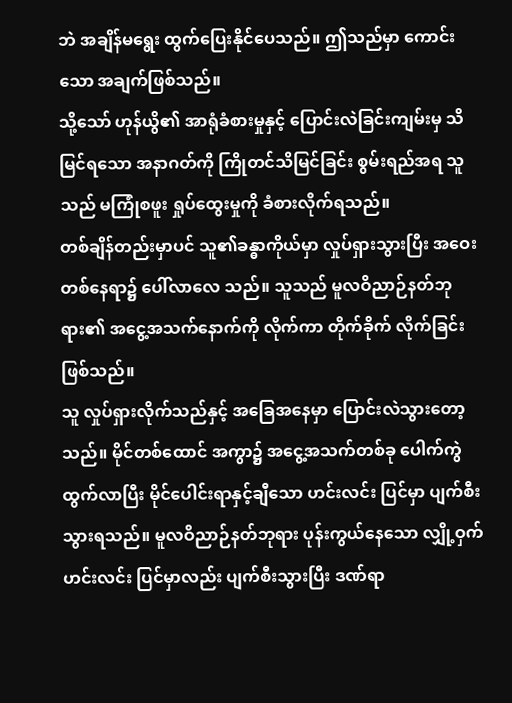ဘဲ အချိန်မရွေး ထွက်ပြေးနိုင်ပေသည်။ ဤသည်မှာ ကောင်းသော အချက်ဖြစ်သည်။
သို့သော် ဟုန်ယွိ၏ အာရုံခံစားမှုနှင့် ပြောင်းလဲခြင်းကျမ်းမှ သိမြင်ရသော အနာဂတ်ကို ကြိုတင်သိမြင်ခြင်း စွမ်းရည်အရ သူသည် မကြုံစဖူး ရှုပ်ထွေးမှုကို ခံစားလိုက်ရသည်။
တစ်ချိန်တည်းမှာပင် သူ၏ခန္ဓာကိုယ်မှာ လှုပ်ရှားသွားပြီး အဝေးတစ်နေရာ၌ ပေါ်လာလေ သည်။ သူသည် မူလဝိညာဉ်နတ်ဘုရား၏ အငွေ့အသက်နောက်ကို လိုက်ကာ တိုက်ခိုက် လိုက်ခြင်း ဖြစ်သည်။
သူ လှုပ်ရှားလိုက်သည်နှင့် အခြေအနေမှာ ပြောင်းလဲသွားတော့သည်။ မိုင်တစ်ထောင် အကွာ၌ အငွေ့အသက်တစ်ခု ပေါက်ကွဲထွက်လာပြီး မိုင်ပေါင်းရာနှင့်ချီသော ဟင်းလင်း ပြင်မှာ ပျက်စီးသွားရသည်။ မူလဝိညာဉ်နတ်ဘုရား ပုန်းကွယ်နေသော လျှို့ဝှက် ဟင်းလင်း ပြင်မှာလည်း ပျက်စီးသွားပြီး ဒဏ်ရာ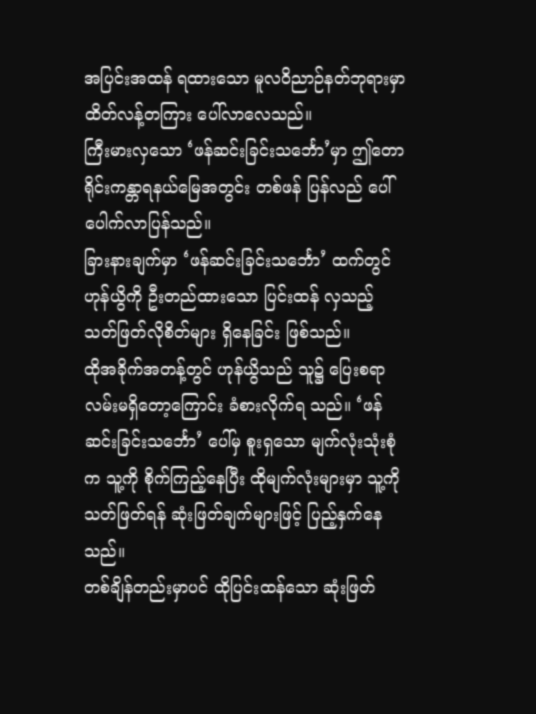အပြင်းအထန် ရထားသော မူလဝိညာဉ်နတ်ဘုရားမှာ ထိတ်လန့်တကြား ပေါ်လာလေသည်။
ကြီးမားလှသော ‘ဖန်ဆင်းခြင်းသင်္ဘော’မှာ ဤတောရိုင်းကန္တာရနယ်မြေအတွင်း တစ်ဖန် ပြန်လည် ပေါ်ပေါက်လာပြန်သည်။
ခြားနားချက်မှာ ‘ဖန်ဆင်းခြင်းသင်္ဘော’ ထက်တွင် ဟုန်ယွိကို ဦးတည်ထားသော ပြင်းထန် လှသည့် သတ်ဖြတ်လိုစိတ်များ ရှိနေခြင်း ဖြစ်သည်။
ထိုအခိုက်အတန့်တွင် ဟုန်ယွိသည် သူ၌ ပြေးစရာလမ်းမရှိတော့ကြောင်း ခံစားလိုက်ရ သည်။ ‘ဖန်ဆင်းခြင်းသင်္ဘော’ ပေါ်မှ စူးရှသော မျက်လုံးသုံးစုံက သူ့ကို စိုက်ကြည့်နေပြီး ထိုမျက်လုံးများမှာ သူ့ကို သတ်ဖြတ်ရန် ဆုံးဖြတ်ချက်များဖြင့် ပြည့်နှက်နေသည်။
တစ်ချိန်တည်းမှာပင် ထိုပြင်းထန်သော ဆုံးဖြတ်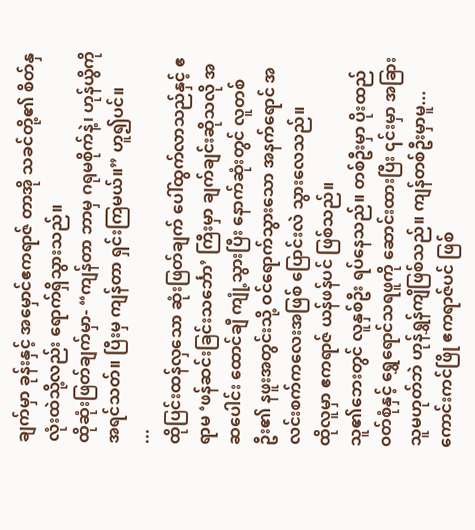ချက်မှာ ခုန်းနှင့် အမှောင်ဧကရာဇ် တာအို သခင်တို့၏ စိတ်နှလုံးထဲသို့လည်း ရောက်ရှိသွားသည်။
ထိုဆုံးဖြတ်ချက်မှာ- “ကျန်တာ ဘာမှ ဂရုမစိုက်နဲ့၊ ဟုန်ယွိကို အရင်သတ်။ ပြီးမှ ကျန်တာ ရှင်းကြမယ်။” ဟူ၍ပင်။
...
ထိုပြင်းထန်လှသော ဆုံးဖြတ်ချက် ပေါ်ထွက်လာသည်နှင့် ဧရာမ ‘ဖန်ဆင်းခြင်းသင်္ဘော’ ကြီးမှာ ချက်ချင်းဆိုသလို အဆပေါင်း ထောင်ချီ ကျုံ့သွားပြီး နောက်ဆုံးတွင် လူတစ်ဦး၏ နဖူးအတွင်းသို့ ဝင်ရောက်သွားသော အနက်ရောင် အလင်းစက်ကလေးအဖြစ် ပြောင်းလဲ သွားလေသည်။
ထိုလူမှာ ဧကရာဇ် ယန်ဖန်ပင် ဖြစ်သည်။
သူ၏ဘေးတွင် လူနှစ်ဦး ရပ်နေသည်။ တစ်ဦးမှာ ပိုးထည်ဝတ်စုံနှင့် ရွှေရောင်သရဖူကို ဆောင်းထားပြီး ၎င်းမှာ အခြားသူမဟုတ်ဘဲ ဟုန်ရွှန်ကျိဖြစ်သည်။ ကျန်တစ်ဦးမှာမူ... ကောင်းကင်ဖြို ဧကရာဇ်ပင် ဖြစ်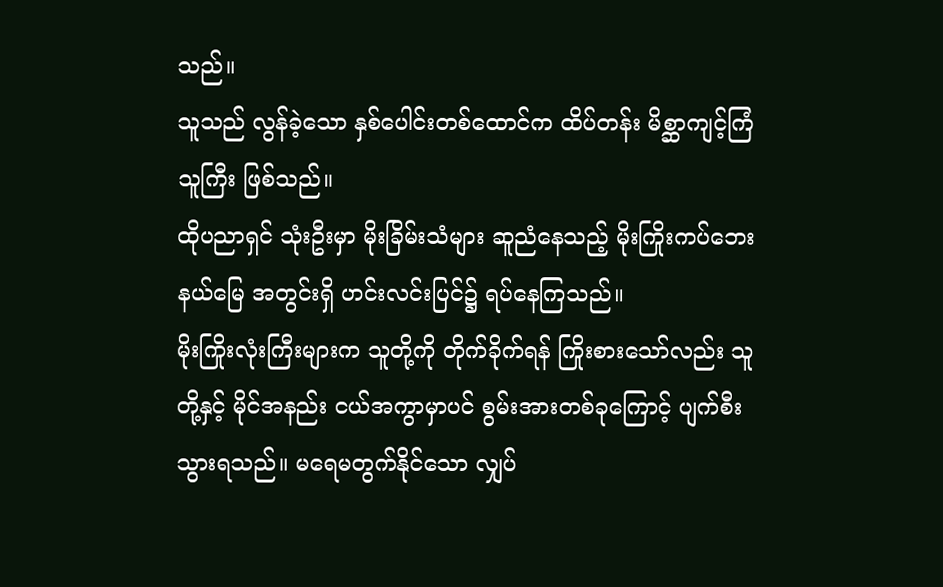သည်။
သူသည် လွန်ခဲ့သော နှစ်ပေါင်းတစ်ထောင်က ထိပ်တန်း မိစ္ဆာကျင့်ကြံသူကြီး ဖြစ်သည်။
ထိုပညာရှင် သုံးဦးမှာ မိုးခြိမ်းသံများ ဆူညံနေသည့် မိုးကြိုးကပ်ဘေးနယ်မြေ အတွင်းရှိ ဟင်းလင်းပြင်၌ ရပ်နေကြသည်။
မိုးကြိုးလုံးကြီးများက သူတို့ကို တိုက်ခိုက်ရန် ကြိုးစားသော်လည်း သူတို့နှင့် မိုင်အနည်း ငယ်အကွာမှာပင် စွမ်းအားတစ်ခုကြောင့် ပျက်စီးသွားရသည်။ မရေမတွက်နိုင်သော လျှပ်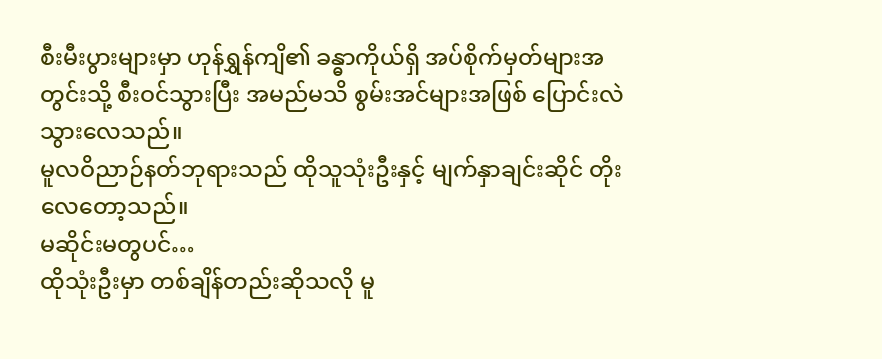စီးမီးပွားများမှာ ဟုန်ရွှန်ကျိ၏ ခန္ဓာကိုယ်ရှိ အပ်စိုက်မှတ်များအတွင်းသို့ စီးဝင်သွားပြီး အမည်မသိ စွမ်းအင်များအဖြစ် ပြောင်းလဲသွားလေသည်။
မူလဝိညာဉ်နတ်ဘုရားသည် ထိုသူသုံးဦးနှင့် မျက်နှာချင်းဆိုင် တိုးလေတော့သည်။
မဆိုင်းမတွပင်…
ထိုသုံးဦးမှာ တစ်ချိန်တည်းဆိုသလို မူ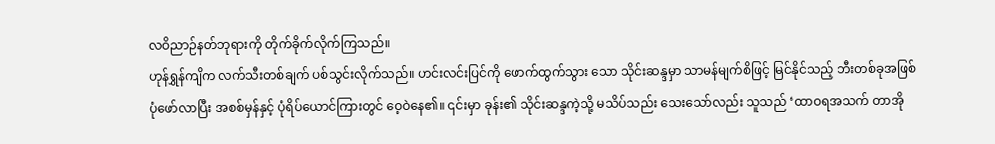လဝိညာဉ်နတ်ဘုရားကို တိုက်ခိုက်လိုက်ကြသည်။
ဟုန်ရွှန်ကျိက လက်သီးတစ်ချက် ပစ်သွင်းလိုက်သည်။ ဟင်းလင်းပြင်ကို ဖောက်ထွက်သွား သော သိုင်းဆန္ဒမှာ သာမန်မျက်စိဖြင့် မြင်နိုင်သည့် ဘီးတစ်ခုအဖြစ် ပုံဖော်လာပြီး အစစ်မှန်နှင့် ပုံရိပ်ယောင်ကြားတွင် ဝေ့ဝဲနေ၏။ ၎င်းမှာ ခုန်း၏ သိုင်းဆန္ဒကဲ့သို့ မသိပ်သည်း သေးသော်လည်း သူသည် ‘ထာဝရအသက် တာအို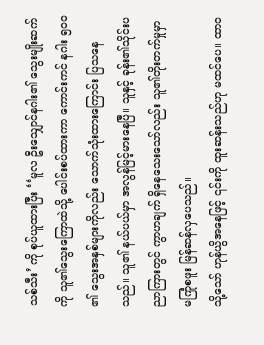သစ်သီး’ ကို စုပ်ယူထားပြီး ‘‘မူလ ဦးသျှောင်နဂါး၏ သွေးမျိုးဆက်ကို သူ၏သွေးကြောထဲသို့ ပေါင်းစပ်ထားကာ ကောင်းကင် နဂါး ၅၀၀ ၏ သွေးအနှစ်များကိုလည်း သောက်သုံးထားကြောင်း ပြသနေသည်။ သူ၏ နယ်ပယ်မှာ အလွန်မြင့်မားနေပြီ။ သူနှင့် ခုန်း၏သိုင်းပညာကြားတွင် ကွာဟချက် ရှိနေသေးသော်လည်း သူ၏တိုးတက်မှုမှာ မကြုံစဖူး မြန်ဆန်လှပေသည်။
သို့သော် ဟုန်ယွိအနေဖြင့် ၎င်းကို ထူးဆန်းသည်ဟု မထင်ပေ။ ထာဝ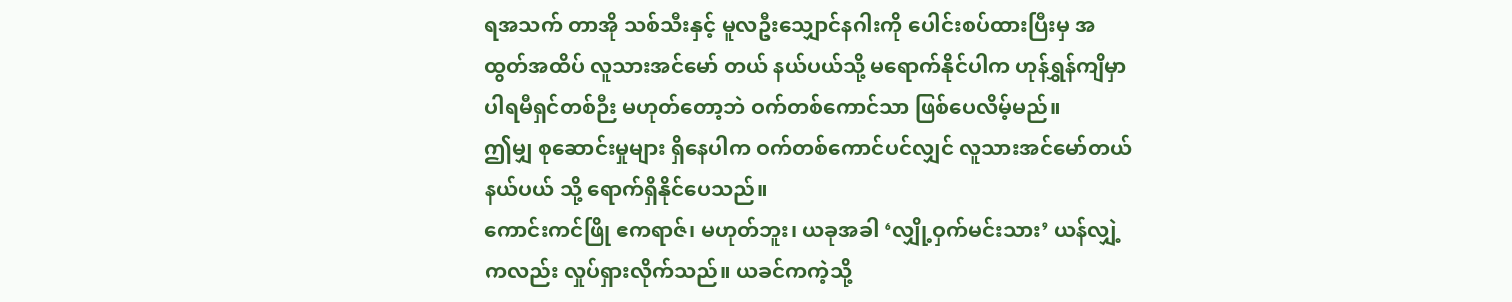ရအသက် တာအို သစ်သီးနှင့် မူလဦးသျှောင်နဂါးကို ပေါင်းစပ်ထားပြီးမှ အထွတ်အထိပ် လူသားအင်မော် တယ် နယ်ပယ်သို့ မရောက်နိုင်ပါက ဟုန်ရွှန်ကျိမှာ ပါရမီရှင်တစ်ဉီး မဟုတ်တော့ဘဲ ဝက်တစ်ကောင်သာ ဖြစ်ပေလိမ့်မည်။
ဤမျှ စုဆောင်းမှုများ ရှိနေပါက ဝက်တစ်ကောင်ပင်လျှင် လူသားအင်မော်တယ် နယ်ပယ် သို့ ရောက်ရှိနိုင်ပေသည်။
ကောင်းကင်ဖြို ဧကရာဇ်၊ မဟုတ်ဘူး၊ ယခုအခါ ‘လျှို့ဝှက်မင်းသား’ ယန်လျှဲ့ကလည်း လှုပ်ရှားလိုက်သည်။ ယခင်ကကဲ့သို့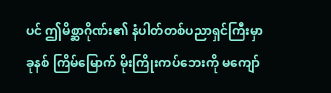ပင် ဤမိစ္ဆာဂိုဏ်း၏ နံပါတ်တစ်ပညာရှင်ကြီးမှာ ခုနစ် ကြိမ်မြောက် မိုးကြိုးကပ်ဘေးကို မကျော်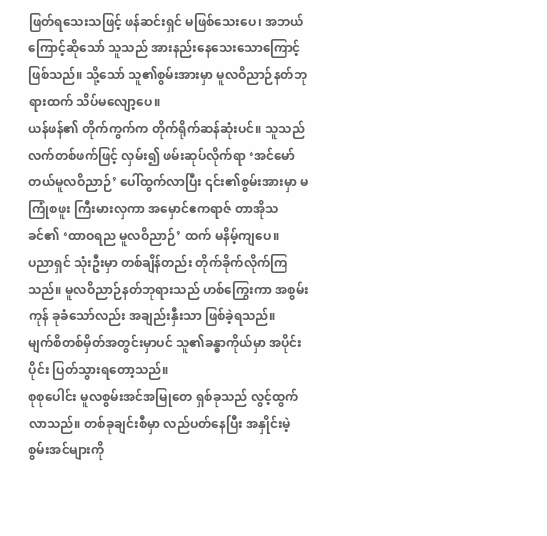ဖြတ်ရသေးသဖြင့် ဖန်ဆင်းရှင် မဖြစ်သေးပေ၊ အဘယ်ကြောင့်ဆိုသော် သူသည် အားနည်းနေသေးသောကြောင့် ဖြစ်သည်။ သို့သော် သူ၏စွမ်းအားမှာ မူလဝိညာဉ်နတ်ဘုရားထက် သိပ်မလျော့ပေ။
ယန်ဖန်၏ တိုက်ကွက်က တိုက်ရိုက်ဆန်ဆုံးပင်။ သူသည် လက်တစ်ဖက်ဖြင့် လှမ်း၍ ဖမ်းဆုပ်လိုက်ရာ ‘အင်မော်တယ်မူလဝိညာဉ်’ ပေါ်ထွက်လာပြီး ၎င်း၏စွမ်းအားမှာ မကြုံစဖူး ကြီးမားလှကာ အမှောင်ဧကရာဇ် တာအိုသခင်၏ ‘ထာဝရည မူလဝိညာဉ်’ ထက် မနိမ့်ကျပေ။
ပညာရှင် သုံးဦးမှာ တစ်ချိန်တည်း တိုက်ခိုက်လိုက်ကြသည်။ မူလဝိညာဉ်နတ်ဘုရားသည် ဟစ်ကြွေးကာ အစွမ်းကုန် ခုခံသော်လည်း အချည်းနှီးသာ ဖြစ်ခဲ့ရသည်။
မျက်စိတစ်မှိတ်အတွင်းမှာပင် သူ၏ခန္ဓာကိုယ်မှာ အပိုင်းပိုင်း ပြတ်သွားရတော့သည်။
စုစုပေါင်း မူလစွမ်းအင်အမြုတေ ရှစ်ခုသည် လွင့်ထွက်လာသည်။ တစ်ခုချင်းစီမှာ လည်ပတ်နေပြီး အနှိုင်းမဲ့စွမ်းအင်များကို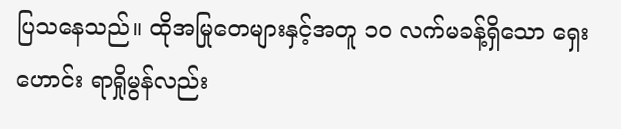ပြသနေသည်။ ထိုအမြုတေများနှင့်အတူ ၁၀ လက်မခန့်ရှိသော ရှေးဟောင်း ရာရှိုမွန်လည်း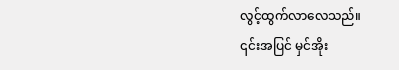လွင့်ထွက်လာလေသည်။
၎င်းအပြင် မှင်အိုး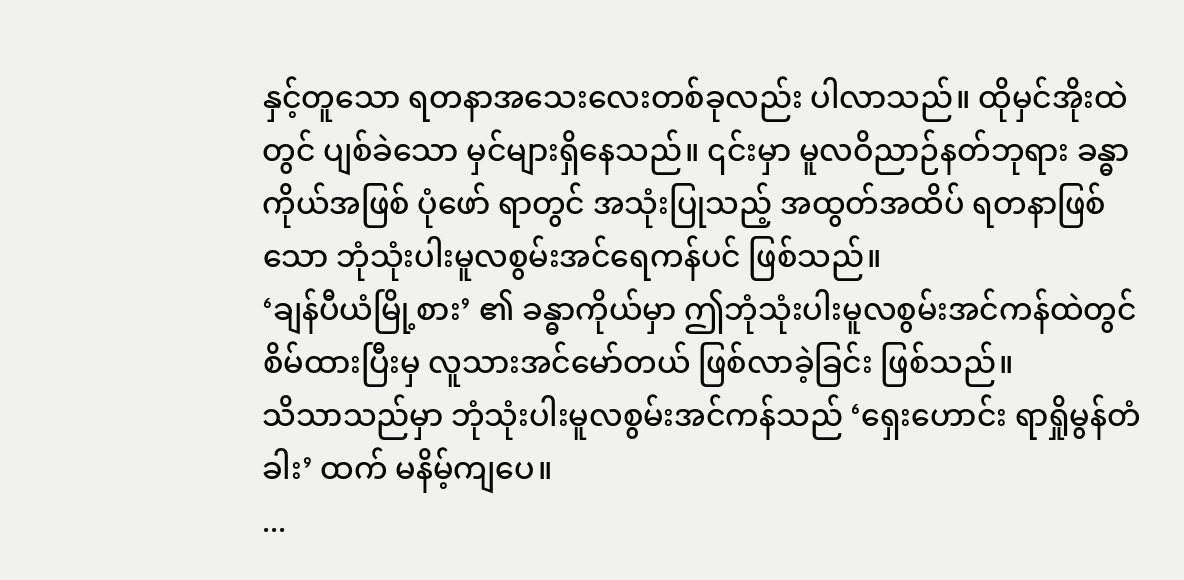နှင့်တူသော ရတနာအသေးလေးတစ်ခုလည်း ပါလာသည်။ ထိုမှင်အိုးထဲ တွင် ပျစ်ခဲသော မှင်များရှိနေသည်။ ၎င်းမှာ မူလဝိညာဉ်နတ်ဘုရား ခန္ဓာကိုယ်အဖြစ် ပုံဖော် ရာတွင် အသုံးပြုသည့် အထွတ်အထိပ် ရတနာဖြစ်သော ဘုံသုံးပါးမူလစွမ်းအင်ရေကန်ပင် ဖြစ်သည်။
‘ချန်ပီယံမြို့စား’ ၏ ခန္ဓာကိုယ်မှာ ဤဘုံသုံးပါးမူလစွမ်းအင်ကန်ထဲတွင် စိမ်ထားပြီးမှ လူသားအင်မော်တယ် ဖြစ်လာခဲ့ခြင်း ဖြစ်သည်။
သိသာသည်မှာ ဘုံသုံးပါးမူလစွမ်းအင်ကန်သည် ‘ရှေးဟောင်း ရာရှိုမွန်တံခါး’ ထက် မနိမ့်ကျပေ။
...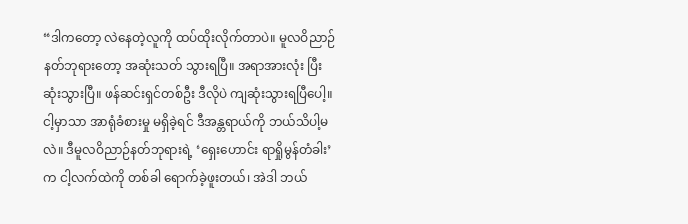“ဒါကတော့ လဲနေတဲ့လူကို ထပ်ထိုးလိုက်တာပဲ။ မူလဝိညာဉ်နတ်ဘုရားတော့ အဆုံးသတ် သွားရပြီ။ အရာအားလုံး ပြီးဆုံးသွားပြီ။ ဖန်ဆင်းရှင်တစ်ဦး ဒီလိုပဲ ကျဆုံးသွားရပြီပေါ့။ ငါ့မှာသာ အာရုံခံစားမှု မရှိခဲ့ရင် ဒီအန္တရာယ်ကို ဘယ်သိပါ့မလဲ။ ဒီမူလဝိညာဉ်နတ်ဘုရားရဲ့ ‘ရှေးဟောင်း ရာရှိုမွန်တံခါး’ က ငါ့လက်ထဲကို တစ်ခါ ရောက်ခဲ့ဖူးတယ်၊ အဲဒါ ဘယ်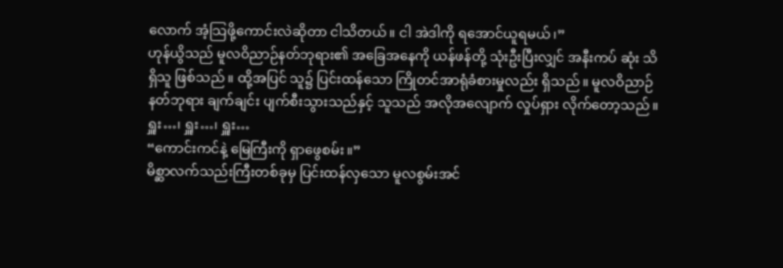လောက် အံ့သြဖို့ကောင်းလဲဆိုတာ ငါသိတယ်။ ငါ အဲဒါကို ရအောင်ယူရမယ်၊”
ဟုန်ယွိသည် မူလဝိညာဉ်နတ်ဘုရား၏ အခြေအနေကို ယန်ဖန်တို့ သုံးဦးပြီးလျှင် အနီးကပ် ဆုံး သိရှိသူ ဖြစ်သည်။ ထို့အပြင် သူ၌ ပြင်းထန်သော ကြိုတင်အာရုံခံစားမှုလည်း ရှိသည်။ မူလဝိညာဉ်နတ်ဘုရား ချက်ချင်း ပျက်စီးသွားသည်နှင့် သူသည် အလိုအလျောက် လှုပ်ရှား လိုက်တော့သည်။
ရှူး…၊ ရှူး…၊ ရှူး…
“ကောင်းကင်နဲ့ မြေကြီးကို ရှာဖွေစမ်း။”
မိစ္ဆာလက်သည်းကြီးတစ်ခုမှ ပြင်းထန်လှသော မူလစွမ်းအင်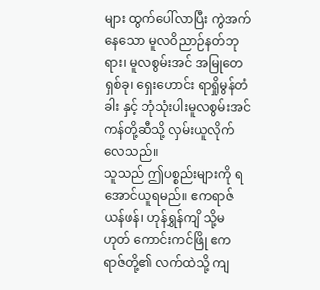များ ထွက်ပေါ်လာပြီး ကွဲအက် နေသော မူလဝိညာဉ်နတ်ဘုရား၊ မူလစွမ်းအင် အမြုတေရှစ်ခု၊ ရှေးဟောင်း ရာရှိုမွန်တံခါး နှင့် ဘုံသုံးပါးမူလစွမ်းအင်ကန်တို့ဆီသို့ လှမ်းယူလိုက်လေသည်။
သူသည် ဤပစ္စည်းများကို ရအောင်ယူရမည်။ ဧကရာဇ် ယန်ဖန်၊ ဟုန်ရွှန်ကျိ သို့မဟုတ် ကောင်းကင်ဖြို ဧကရာဇ်တို့၏ လက်ထဲသို့ ကျ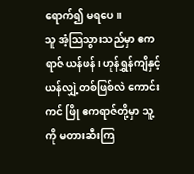ရောက်၍ မရပေ။
သူ အံ့သြသွားသည်မှာ ဧကရာဇ် ယန်ဖန်၊ ဟုန်ရွှန်ကျိနှင့် ယန်လျှဲ့တစ်ဖြစ်လဲ ကောင်းကင် ဖြို ဧကရာဇ်တို့မှာ သူ့ကို မတားဆီးကြ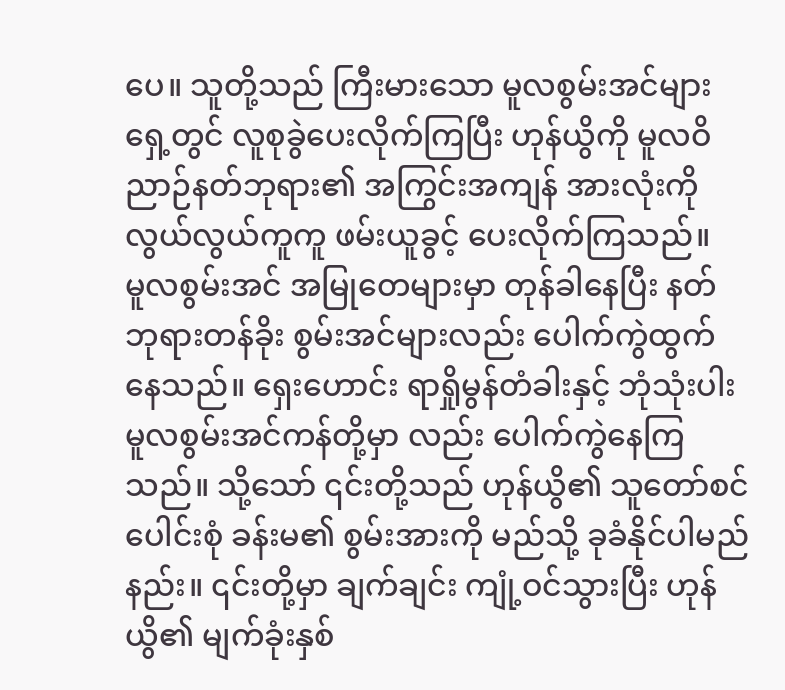ပေ။ သူတို့သည် ကြီးမားသော မူလစွမ်းအင်များ ရှေ့တွင် လူစုခွဲပေးလိုက်ကြပြီး ဟုန်ယွိကို မူလဝိညာဉ်နတ်ဘုရား၏ အကြွင်းအကျန် အားလုံးကို လွယ်လွယ်ကူကူ ဖမ်းယူခွင့် ပေးလိုက်ကြသည်။
မူလစွမ်းအင် အမြုတေများမှာ တုန်ခါနေပြီး နတ်ဘုရားတန်ခိုး စွမ်းအင်များလည်း ပေါက်ကွဲထွက်နေသည်။ ရှေးဟောင်း ရာရှိုမွန်တံခါးနှင့် ဘုံသုံးပါးမူလစွမ်းအင်ကန်တို့မှာ လည်း ပေါက်ကွဲနေကြသည်။ သို့သော် ၎င်းတို့သည် ဟုန်ယွိ၏ သူတော်စင်ပေါင်းစုံ ခန်းမ၏ စွမ်းအားကို မည်သို့ ခုခံနိုင်ပါမည်နည်း။ ၎င်းတို့မှာ ချက်ချင်း ကျုံ့ဝင်သွားပြီး ဟုန်ယွိ၏ မျက်ခုံးနှစ်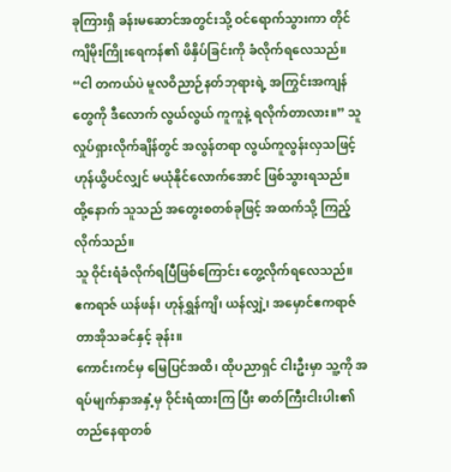ခုကြားရှိ ခန်းမဆောင်အတွင်းသို့ ဝင်ရောက်သွားကာ တိုင်ကျိမိုးကြိုးရေကန်၏ ဖိနှိပ်ခြင်းကို ခံလိုက်ရလေသည်။
“ငါ တကယ်ပဲ မူလဝိညာဉ်နတ်ဘုရားရဲ့ အကြွင်းအကျန်တွေကို ဒီလောက် လွယ်လွယ် ကူကူနဲ့ ရလိုက်တာလား။” သူ လှုပ်ရှားလိုက်ချိန်တွင် အလွန်တရာ လွယ်ကူလွန်းလှသဖြင့် ဟုန်ယွိပင်လျှင် မယုံနိုင်လောက်အောင် ဖြစ်သွားရသည်။
ထို့နောက် သူသည် အတွေးစတစ်ခုဖြင့် အထက်သို့ ကြည့်လိုက်သည်။
သူ ဝိုင်းရံခံလိုက်ရပြီဖြစ်ကြောင်း တွေ့လိုက်ရလေသည်။
ဧကရာဇ် ယန်ဖန်၊ ဟုန်ရွှန်ကျိ၊ ယန်လျှဲ့၊ အမှောင်ဧကရာဇ် တာအိုသခင်နှင့် ခုန်း။
ကောင်းကင်မှ မြေပြင်အထိ၊ ထိုပညာရှင် ငါးဦးမှာ သူ့ကို အရပ်မျက်နှာအနှံ့မှ ဝိုင်းရံထားကြ ပြီး ဓာတ်ကြီးငါးပါး၏ တည်နေရာတစ်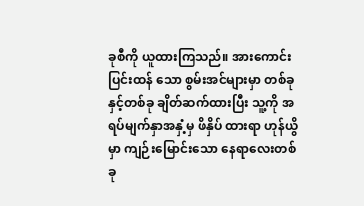ခုစီကို ယူထားကြသည်။ အားကောင်း ပြင်းထန် သော စွမ်းအင်များမှာ တစ်ခုနှင့်တစ်ခု ချိတ်ဆက်ထားပြီး သူ့ကို အရပ်မျက်နှာအနှံ့မှ ဖိနှိပ် ထားရာ ဟုန်ယွိမှာ ကျဉ်းမြောင်းသော နေရာလေးတစ်ခု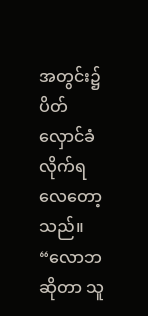အတွင်း၌ ပိတ်လှောင်ခံလိုက်ရ လေတော့သည်။
“လောဘဆိုတာ သူ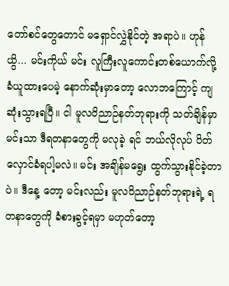တော်စင်တွေတောင် မရှောင်လွှဲနိုင်တဲ့ အရာပဲ။ ဟုန်ယွိ... မင်းကိုယ် မင်း လူကြီးလူကောင်းတစ်ယောက်လို့ ခံယူထားပေမဲ့ နောက်ဆုံးမှာတော့ လောဘကြောင့် ကျဆုံးသွားရပြီ။ ငါ မူလဝိညာဉ်နတ်ဘုရားကို သတ်ချိန်မှာ မင်းသာ ဒီရတနာတွေကို မလုခဲ့ ရင် ဘယ်လိုလုပ် ပိတ်လှောင်ခံရပါ့မလဲ။ မင်း အချိန်မရွေး ထွက်သွားနိုင်ခဲ့တာပဲ။ ဒီနေ့ တော့ မင်းလည်း မူလဝိညာဉ်နတ်ဘုရားရဲ့ ရတနာတွေကို ခံစားခွင့်ရမှာ မဟုတ်တော့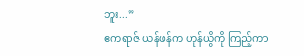ဘူး...”
ဧကရာဇ် ယန်ဖန်က ဟုန်ယွိကို ကြည့်ကာ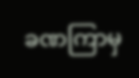ခဏကြာမှ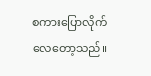စကားပြောလိုက်လေတော့သည်။